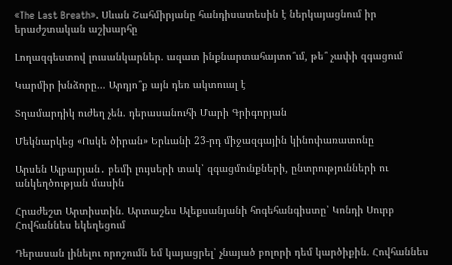«The Last Breath». Սևան Շահմիրյանը հանդիսատեսին է ներկայացնում իր երաժշտական աշխարհը

Լողազգեստով լուսանկարներ. ազատ ինքնարտահայտո՞ւմ, թե՞ չափի զգացում

Կարմիր խնձորը… Արդյո՞ք այն դեռ ակտուալ է

Տղամարդիկ ուժեղ չեն. դերասանուհի Մարի Գրիգորյան

Մեկնարկեց «Ոսկե ծիրան» Երևանի 23-րդ միջազգային կինոփառատոնը

Արսեն Ալբարյան․ բեմի լույսերի տակ՝ զգացմունքների, ընտրությունների ու անկեղծության մասին

Հրաժեշտ Արտիստին. Արտաշես Ալեքսանյանի հոգեհանգիստը՝ Կոնդի Սուրբ Հովհաննես եկեղեցում

Դերասան լինելու որոշումն եմ կայացրել՝ չնայած բոլորի դեմ կարծիքին. Հովհաննես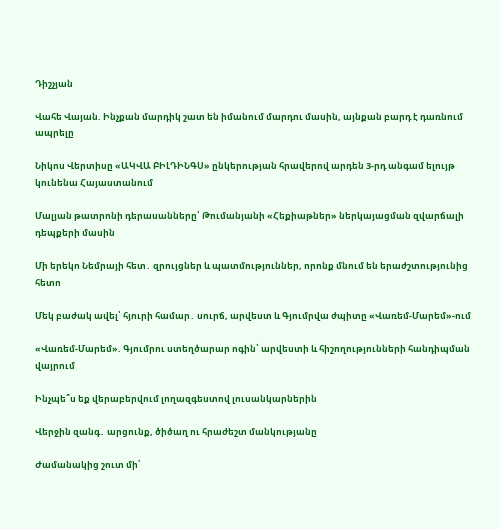Դիշչյան

Վահե Վայան. Ինչքան մարդիկ շատ են իմանում մարդու մասին, այնքան բարդ է դառնում ապրելը

Նիկոս Վերտիսը «ԱԿՎԱ ԲԻԼԴԻՆԳՍ» ընկերության հրավերով արդեն 3-րդ անգամ ելույթ կունենա Հայաստանում

Մալյան թատրոնի դերասանները՝ Թումանյանի «Հեքիաթներ» ներկայացման զվարճալի դեպքերի մասին

Մի երեկո Նեմրայի հետ․ զրույցներ և պատմություններ, որոնք մնում են երաժշտությունից հետո

Մեկ բաժակ ավել՝ հյուրի համար․ սուրճ, արվեստ և Գյումրվա ժպիտը «Վառեմ-Մարեմ»-ում

«Վառեմ-Մարեմ». Գյումրու ստեղծարար ոգին՝ արվեստի և հիշողությունների հանդիպման վայրում

Ինչպե՞ս եք վերաբերվում լողազգեստով լուսանկարներին

Վերջին զանգ․ արցունք, ծիծաղ ու հրաժեշտ մանկությանը

Ժամանակից շուտ մի՛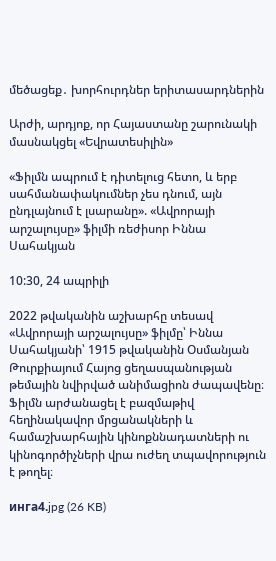մեծացեք․ խորհուրդներ երիտասարդներին

Արժի, արդյոք, որ Հայաստանը շարունակի մասնակցել «Եվրատեսիլին»

«Ֆիլմն ապրում է դիտելուց հետո, և երբ սահմանափակումներ չես դնում, այն ընդլայնում է լսարանը». «Ավրորայի արշալույսը» ֆիլմի ռեժիսոր Իննա Սահակյան

10:30, 24 ապրիլի

2022 թվականին աշխարհը տեսավ «Ավրորայի արշալույսը» ֆիլմը՝ Իննա Սահակյանի՝ 1915 թվականին Օսմանյան Թուրքիայում Հայոց ցեղասպանության թեմային նվիրված անիմացիոն ժապավենը։ Ֆիլմն արժանացել է բազմաթիվ հեղինակավոր մրցանակների և համաշխարհային կինոքննադատների ու կինոգործիչների վրա ուժեղ տպավորություն է թողել։

инга4.jpg (26 KB)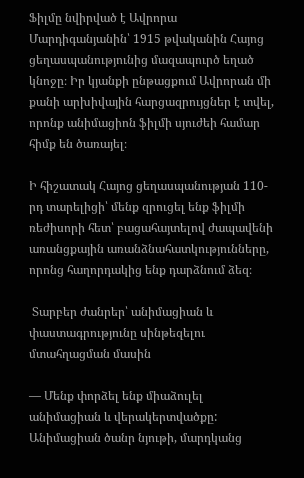Ֆիլմը նվիրված է Ավրորա Մարդիգանյանին՝ 1915 թվականին Հայոց ցեղասպանությունից մազապուրծ եղած կնոջը։ Իր կյանքի ընթացքում Ավրորան մի քանի արխիվային հարցազրույցներ է տվել, որոնք անիմացիոն ֆիլմի սյուժեի համար հիմք են ծառայել։

Ի հիշատակ Հայոց ցեղասպանության 110-րդ տարելիցի՝ մենք զրուցել ենք ֆիլմի ռեժիսորի հետ՝ բացահայտելով ժապավենի առանցքային առանձնահատկությունները, որոնց հաղորդակից ենք դարձնում ձեզ։

 Տարբեր ժանրեր՝ անիմացիան և փաստագրությունը սինթեզելու մտահղացման մասին

— Մենք փորձել ենք միաձուլել անիմացիան և վերակերտվածքը: Անիմացիան ծանր նյութի, մարդկանց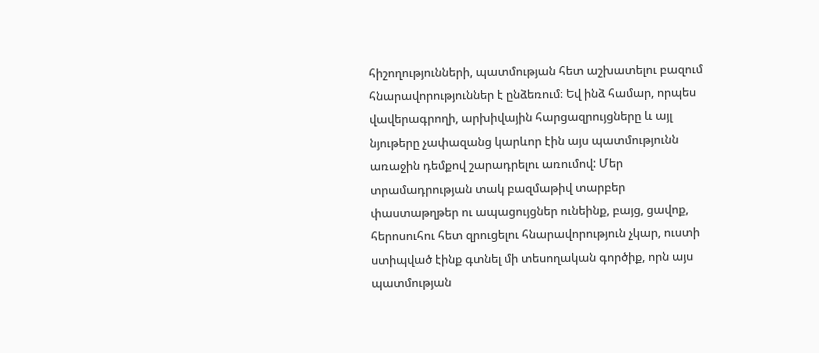հիշողությունների, պատմության հետ աշխատելու բազում հնարավորություններ է ընձեռում։ Եվ ինձ համար, որպես վավերագրողի, արխիվային հարցազրույցները և այլ նյութերը չափազանց կարևոր էին այս պատմությունն առաջին դեմքով շարադրելու առումով: Մեր տրամադրության տակ բազմաթիվ տարբեր փաստաթղթեր ու ապացույցներ ունեինք, բայց, ցավոք, հերոսուհու հետ զրուցելու հնարավորություն չկար, ուստի ստիպված էինք գտնել մի տեսողական գործիք, որն այս պատմության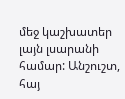մեջ կաշխատեր լայն լսարանի համար: Անշուշտ, հայ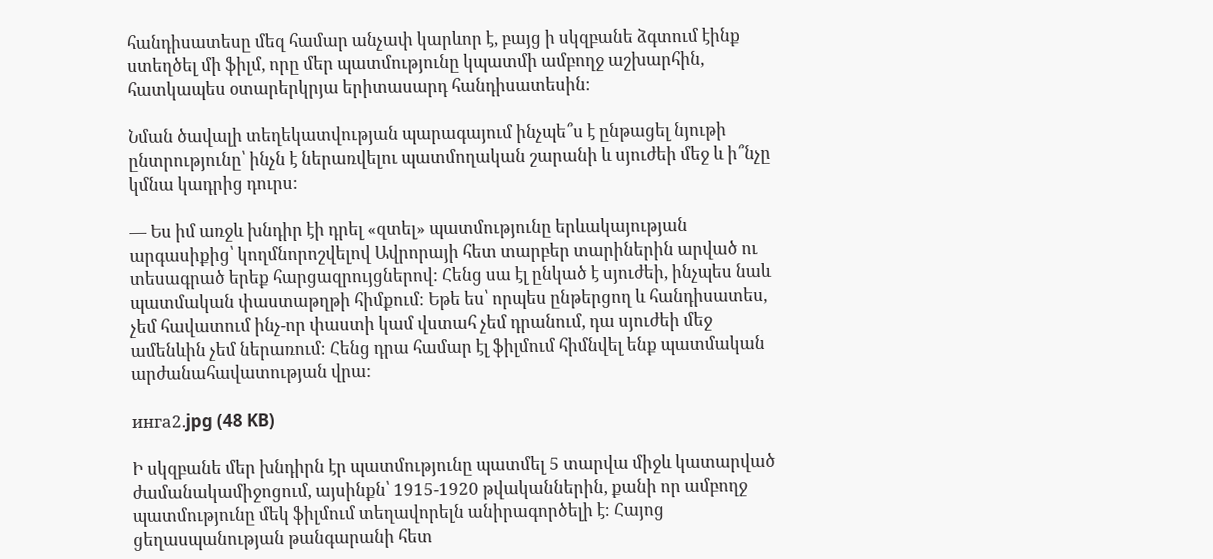հանդիսատեսը մեզ համար անչափ կարևոր է, բայց ի սկզբանե ձգտում էինք ստեղծել մի ֆիլմ, որը մեր պատմությունը կպատմի ամբողջ աշխարհին, հատկապես օտարերկրյա երիտասարդ հանդիսատեսին։

Նման ծավալի տեղեկատվության պարագայում ինչպե՞ս է ընթացել նյութի ընտրությունը՝ ինչն է ներառվելու պատմողական շարանի և սյուժեի մեջ և ի՞նչը կմնա կադրից դուրս:

— Ես իմ առջև խնդիր էի դրել «զտել» պատմությունը երևակայության արգասիքից՝ կողմնորոշվելով Ավրորայի հետ տարբեր տարիներին արված ու տեսագրած երեք հարցազրույցներով: Հենց սա էլ ընկած է սյուժեի, ինչպես նաև պատմական փաստաթղթի հիմքում։ Եթե ես՝ որպես ընթերցող և հանդիսատես, չեմ հավատում ինչ-որ փաստի կամ վստահ չեմ դրանում, դա սյուժեի մեջ ամենևին չեմ ներառում։ Հենց դրա համար էլ ֆիլմում հիմնվել ենք պատմական արժանահավատության վրա:

инга2.jpg (48 KB)

Ի սկզբանե մեր խնդիրն էր պատմությունը պատմել 5 տարվա միջև կատարված ժամանակամիջոցում, այսինքն՝ 1915-1920 թվականներին, քանի որ ամբողջ պատմությունը մեկ ֆիլմում տեղավորելն անիրագործելի է։ Հայոց ցեղասպանության թանգարանի հետ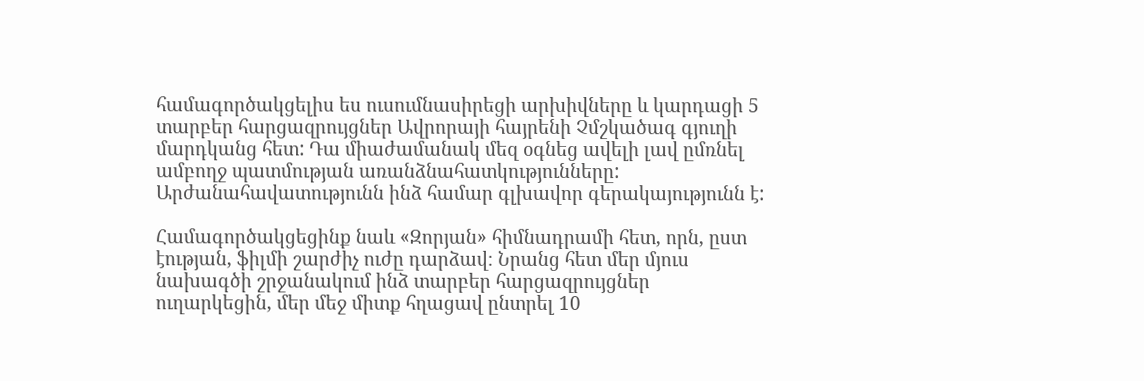համագործակցելիս ես ուսումնասիրեցի արխիվները և կարդացի 5 տարբեր հարցազրույցներ Ավրորայի հայրենի Չմշկածագ գյուղի մարդկանց հետ: Դա միաժամանակ մեզ օգնեց ավելի լավ ըմռնել ամբողջ պատմության առանձնահատկությունները: Արժանահավատությունն ինձ համար գլխավոր գերակայությունն է:

Համագործակցեցինք նաև «Զորյան» հիմնադրամի հետ, որն, ըստ էության, ֆիլմի շարժիչ ուժը դարձավ։ Նրանց հետ մեր մյուս նախագծի շրջանակում ինձ տարբեր հարցազրույցներ ուղարկեցին, մեր մեջ միտք հղացավ ընտրել 10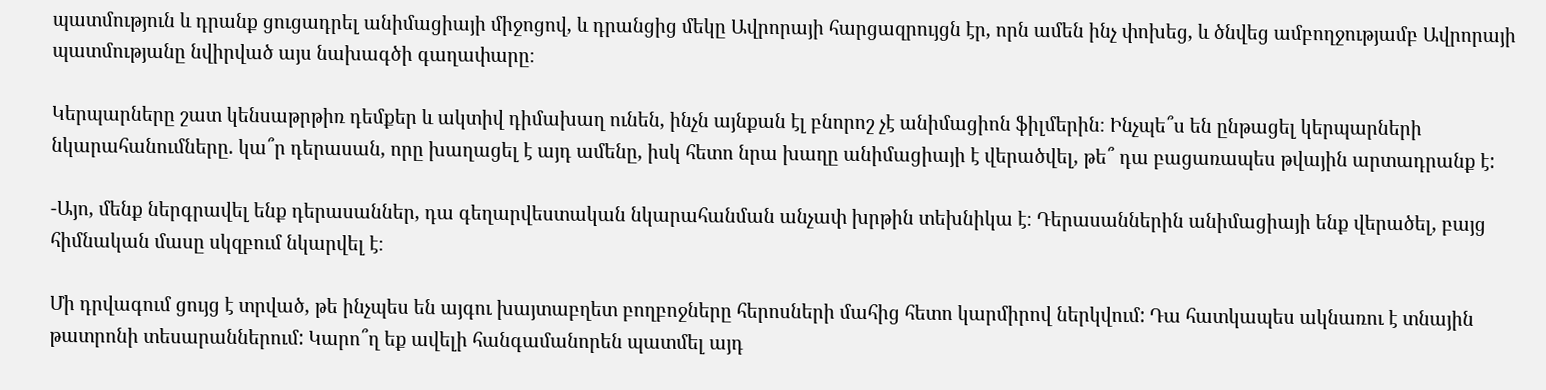պատմություն և դրանք ցուցադրել անիմացիայի միջոցով, և դրանցից մեկը Ավրորայի հարցազրույցն էր, որն ամեն ինչ փոխեց, և ծնվեց ամբողջությամբ Ավրորայի պատմությանը նվիրված այս նախագծի գաղափարը։

Կերպարները շատ կենսաթրթիռ դեմքեր և ակտիվ դիմախաղ ունեն, ինչն այնքան էլ բնորոշ չէ անիմացիոն ֆիլմերին։ Ինչպե՞ս են ընթացել կերպարների նկարահանումները. կա՞ր դերասան, որը խաղացել է այդ ամենը, իսկ հետո նրա խաղը անիմացիայի է վերածվել, թե՞ դա բացառապես թվային արտադրանք է:

-Այո, մենք ներգրավել ենք դերասաններ, դա գեղարվեստական նկարահանման անչափ խրթին տեխնիկա է։ Դերասաններին անիմացիայի ենք վերածել, բայց հիմնական մասը սկզբում նկարվել է։

Մի դրվագում ցույց է տրված, թե ինչպես են այգու խայտաբղետ բողբոջները հերոսների մահից հետո կարմիրով ներկվում: Դա հատկապես ակնառու է տնային թատրոնի տեսարաններում: Կարո՞ղ եք ավելի հանգամանորեն պատմել այդ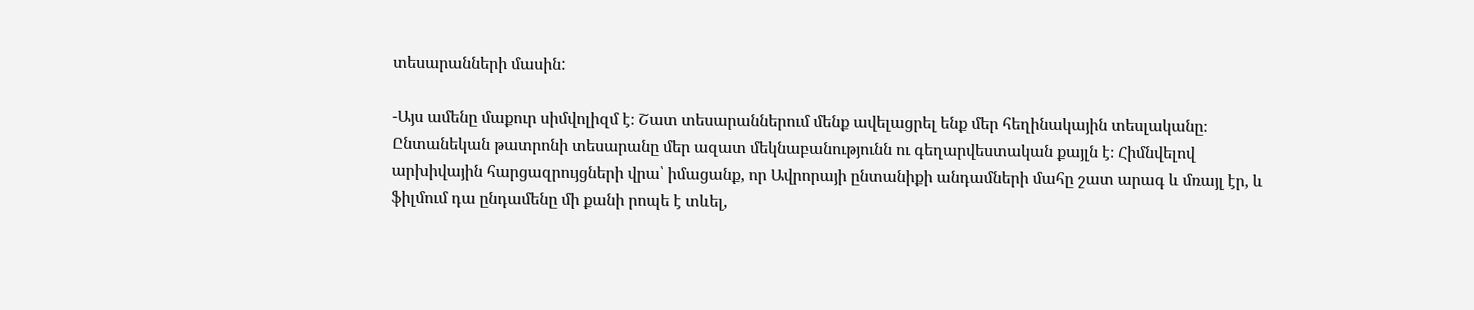տեսարանների մասին:

-Այս ամենը մաքուր սիմվոլիզմ է։ Շատ տեսարաններում մենք ավելացրել ենք մեր հեղինակային տեսլականը։ Ընտանեկան թատրոնի տեսարանը մեր ազատ մեկնաբանությունն ու գեղարվեստական քայլն է։ Հիմնվելով արխիվային հարցազրույցների վրա՝ իմացանք, որ Ավրորայի ընտանիքի անդամների մահը շատ արագ և մռայլ էր, և ֆիլմում դա ընդամենը մի քանի րոպե է տևել,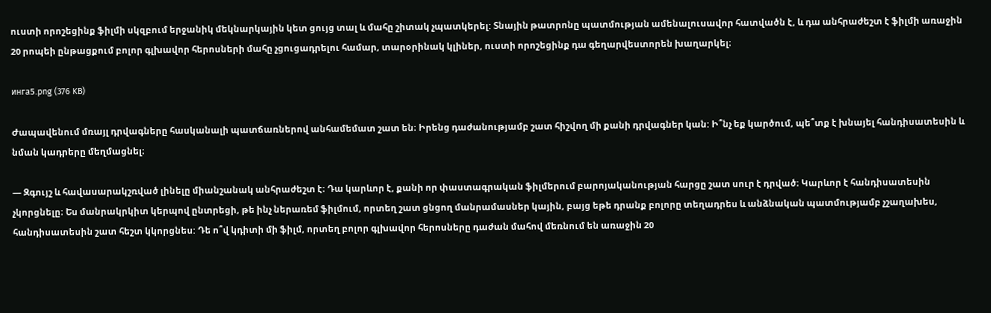ուստի որոշեցինք ֆիլմի սկզբում երջանիկ մեկնարկային կետ ցույց տալ և մահը շիտակ չպատկերել: Տնային թատրոնը պատմության ամենալուսավոր հատվածն է, և դա անհրաժեշտ է ֆիլմի առաջին 20 րոպեի ընթացքում բոլոր գլխավոր հերոսների մահը չցուցադրելու համար, տարօրինակ կլիներ, ուստի որոշեցինք դա գեղարվեստորեն խաղարկել։

инга5.png (376 KB)

Ժապավենում մռայլ դրվագները հասկանալի պատճառներով անհամեմատ շատ են։ Իրենց դաժանությամբ շատ հիշվող մի քանի դրվագներ կան: Ի՞նչ եք կարծում, պե՞տք է խնայել հանդիսատեսին և նման կադրերը մեղմացնել։

— Զգույշ և հավասարակշռված լինելը միանշանակ անհրաժեշտ է։ Դա կարևոր է, քանի որ փաստագրական ֆիլմերում բարոյականության հարցը շատ սուր է դրված։ Կարևոր է հանդիսատեսին չկորցնելը։ Ես մանրակրկիտ կերպով ընտրեցի, թե ինչ ներառեմ ֆիլմում, որտեղ շատ ցնցող մանրամասներ կային, բայց եթե դրանք բոլորը տեղադրես և անձնական պատմությամբ չշաղախես, հանդիսատեսին շատ հեշտ կկորցնես: Դե ո՞վ կդիտի մի ֆիլմ, որտեղ բոլոր գլխավոր հերոսները դաժան մահով մեռնում են առաջին 20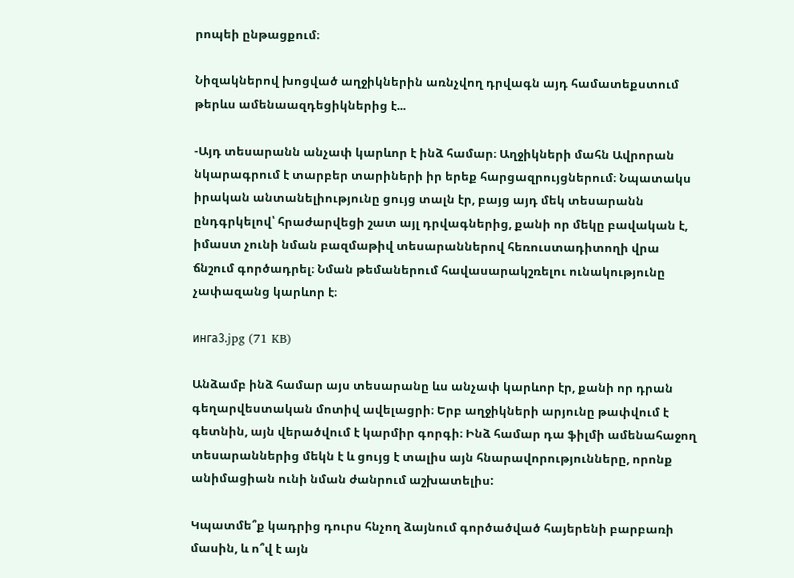րոպեի ընթացքում։

Նիզակներով խոցված աղջիկներին առնչվող դրվագն այդ համատեքստում թերևս ամենաազդեցիկներից է...

-Այդ տեսարանն անչափ կարևոր է ինձ համար։ Աղջիկների մահն Ավրորան նկարագրում է տարբեր տարիների իր երեք հարցազրույցներում։ Նպատակս իրական անտանելիությունը ցույց տալն էր, բայց այդ մեկ տեսարանն ընդգրկելով՝ հրաժարվեցի շատ այլ դրվագներից, քանի որ մեկը բավական է, իմաստ չունի նման բազմաթիվ տեսարաններով հեռուստադիտողի վրա ճնշում գործադրել։ Նման թեմաներում հավասարակշռելու ունակությունը չափազանց կարևոր է։

инга3.jpg (71 KB)

Անձամբ ինձ համար այս տեսարանը ևս անչափ կարևոր էր, քանի որ դրան գեղարվեստական մոտիվ ավելացրի։ Երբ աղջիկների արյունը թափվում է գետնին, այն վերածվում է կարմիր գորգի։ Ինձ համար դա ֆիլմի ամենահաջող տեսարաններից մեկն է և ցույց է տալիս այն հնարավորությունները, որոնք անիմացիան ունի նման ժանրում աշխատելիս:

Կպատմե՞ք կադրից դուրս հնչող ձայնում գործածված հայերենի բարբառի մասին, և ո՞վ է այն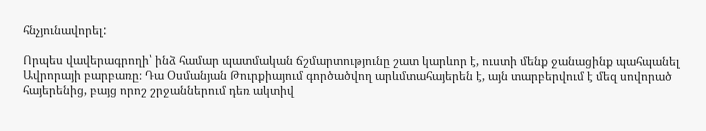հնչյունավորել:

Որպես վավերագրողի՝ ինձ համար պատմական ճշմարտությունը շատ կարևոր է, ուստի մենք ջանացինք պահպանել Ավրորայի բարբառը։ Դա Օսմանյան Թուրքիայում գործածվող արևմտահայերեն է, այն տարբերվում է մեզ սովորած հայերենից, բայց որոշ շրջաններում դեռ ակտիվ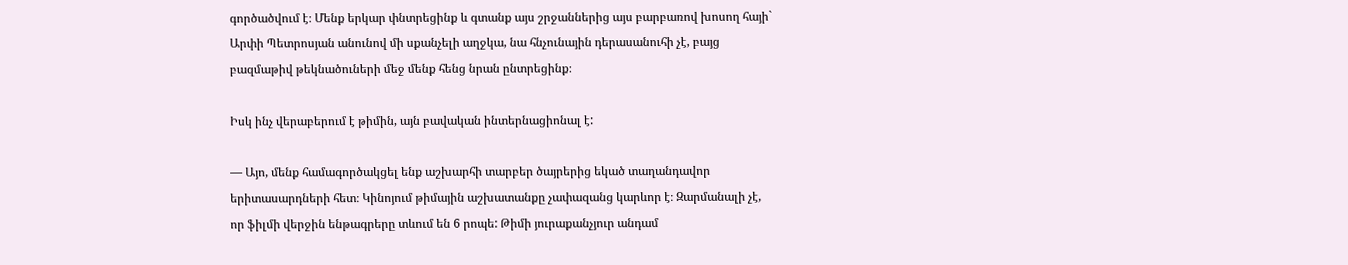գործածվում է։ Մենք երկար փնտրեցինք և գտանք այս շրջաններից այս բարբառով խոսող հայի` Արփի Պետրոսյան անունով մի սքանչելի աղջկա, նա հնչունային դերասանուհի չէ, բայց բազմաթիվ թեկնածուների մեջ մենք հենց նրան ընտրեցինք։

Իսկ ինչ վերաբերում է թիմին, այն բավական ինտերնացիոնալ է:

— Այո, մենք համագործակցել ենք աշխարհի տարբեր ծայրերից եկած տաղանդավոր երիտասարդների հետ։ Կինոյում թիմային աշխատանքը չափազանց կարևոր է։ Զարմանալի չէ, որ ֆիլմի վերջին ենթագրերը տևում են 6 րոպե: Թիմի յուրաքանչյուր անդամ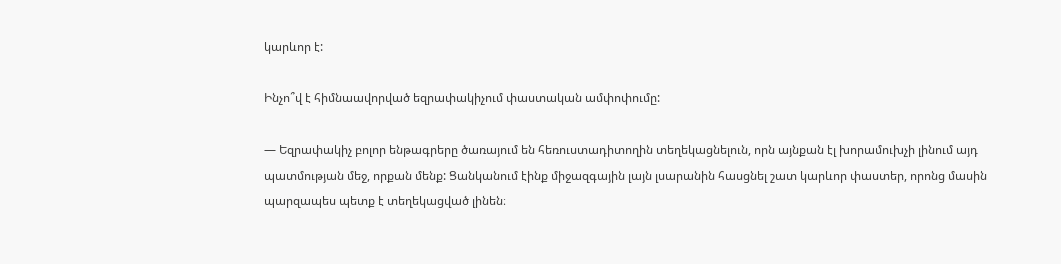կարևոր է:

Ինչո՞վ է հիմնաավորված եզրափակիչում փաստական ամփոփումը:

— Եզրափակիչ բոլոր ենթագրերը ծառայում են հեռուստադիտողին տեղեկացնելուն, որն այնքան էլ խորամուխչի լինում այդ պատմության մեջ, որքան մենք: Ցանկանում էինք միջազգային լայն լսարանին հասցնել շատ կարևոր փաստեր, որոնց մասին պարզապես պետք է տեղեկացված լինեն։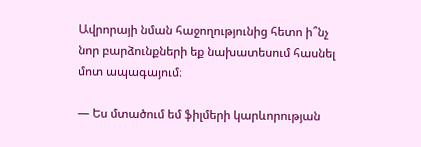Ավրորայի նման հաջողությունից հետո ի՞նչ նոր բարձունքների եք նախատեսում հասնել մոտ ապագայում։

— Ես մտածում եմ ֆիլմերի կարևորության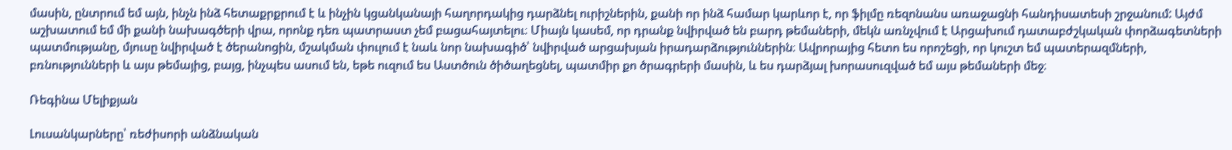մասին, ընտրում եմ այն, ինչն ինձ հետաքրքրում է և ինչին կցանկանայի հաղորդակից դարձնել ուրիշներին, քանի որ ինձ համար կարևոր է, որ ֆիլմը ռեզոնանս առաջացնի հանդիսատեսի շրջանում: Այժմ աշխատում եմ մի քանի նախագծերի վրա, որոնք դեռ պատրաստ չեմ բացահայտելու։ Միայն կասեմ, որ դրանք նվիրված են բարդ թեմաների, մեկն առնչվում է Արցախում դատաբժշկական փորձագետների պատմությանը, մյուսը նվիրված է ծերանոցին, մշակման փուլում է նաև նոր նախագիծ՝ նվիրված արցախյան իրադարձություններին։ Ավրորայից հետո ես որոշեցի, որ կուշտ եմ պատերազմների, բռնությունների և այս թեմայից, բայց, ինչպես ասում են, եթե ուզում ես Աստծուն ծիծաղեցնել, պատմիր քո ծրագրերի մասին, և ես դարձյալ խորասուզված եմ այս թեմաների մեջ։

Ռեգինա Մելիքյան

Լուսանկարները՝ ռեժիսորի անձնական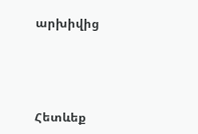արխիվից




Հետևեք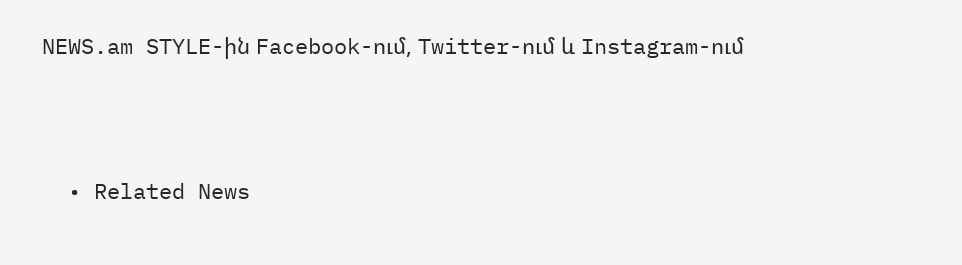NEWS.am STYLE-ին Facebook-ում, Twitter-ում և Instagram-ում





  • Related News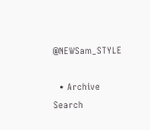@NEWSam_STYLE

  • Archive
Search